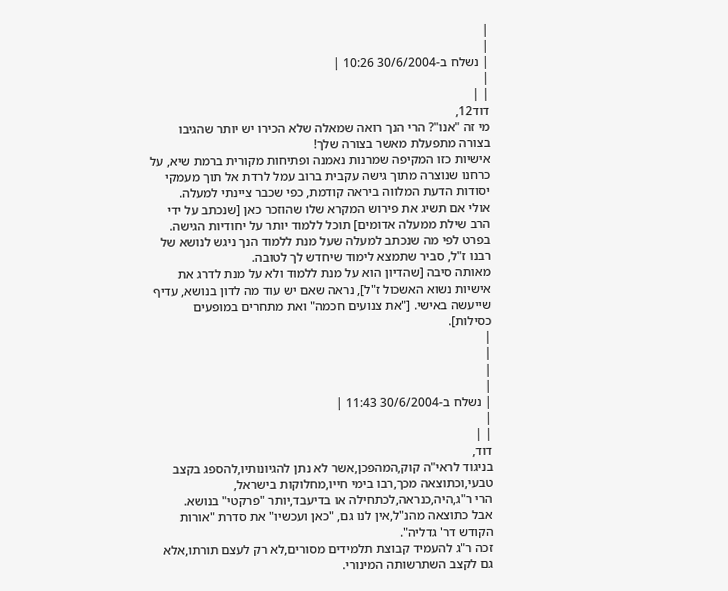|
|
| נשלח ב-30/6/2004 10:26 |
|
| |
דוד12,
מי זה "אנו"? הרי הנך רואה שמאלה שלא הכירו יש יותר שהגיבו בצורה מתפעלת מאשר בצורה שלך!
אישיות כזו המקיפה שמרנות נאמנה ופתיחות מקורית ברמת שיא, על כרחנו שנוצרה מתוך גישה עקבית ברוב עמל לרדת אל תוך מעמקי יסודות הדעת המלווה ביראה קודמת, כפי שכבר ציינתי למעלה.
אולי אם תשיג את פירוש המקרא שלו שהוזכר כאן [שנכתב על ידי הרב שילת ממעלה אדומים] תוכל ללמוד יותר על יחודיות הגישה. בפרט לפי מה שנכתב למעלה שעל מנת ללמוד הנך ניגש לנושא של רבנו ז"ל, סביר שתמצא לימוד שיחדש לך לטובה.
מאותה סיבה [שהדיון הוא על מנת ללמוד ולא על מנת לדרג את אישיות נשוא האשכול ז"ל], נראה שאם יש עוד מה לדון בנושא, עדיף שייעשה באישי. ["את צנועים חכמה" ואת מתחרים במופעים כסילות].
|
|
|
|
| נשלח ב-30/6/2004 11:43 |
|
| |
דוד,
בניגוד לראי"ה קוק,המהפכן,אשר לא נתן להגיונותיו,להספג בקצב טבעי,וכתוצאה מכך,רבו בימי חייו,מחלוקות בישראל,
הרי ר"ג,היה,כנראה,לכתחילה או בדיעבד,יותר "פרקטי" בנושא.
אבל כתוצאה מהנ"ל,אין לנו גם, "כאן ועכשיו" את סדרת "אורות הקודש דר' גדליה".
זכה ר"ג להעמיד קבוצת תלמידים מסורים,לא רק לעצם תורתו,אלא גם לקצב השתרשותה המינורי.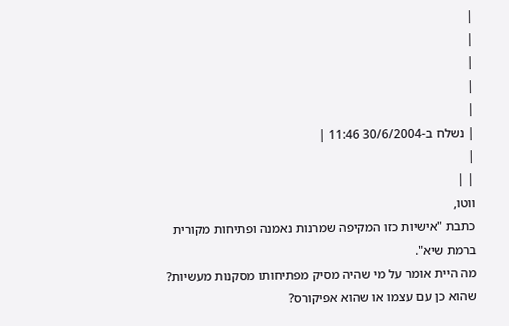|
|
|
|
|
| נשלח ב-30/6/2004 11:46 |
|
| |
ווטו,
כתבת "אישיות כזו המקיפה שמרנות נאמנה ופתיחות מקורית ברמת שיא".
מה היית אומר על מי שהיה מסיק מפתיחותו מסקנות מעשיות? שהוא כן עם עצמו או שהוא אפיקורס?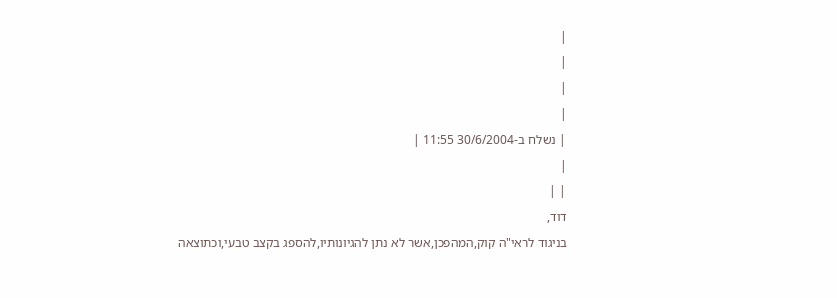|
|
|
|
| נשלח ב-30/6/2004 11:55 |
|
| |
דוד,
בניגוד לראי"ה קוק,המהפכן,אשר לא נתן להגיונותיו,להספג בקצב טבעי,וכתוצאה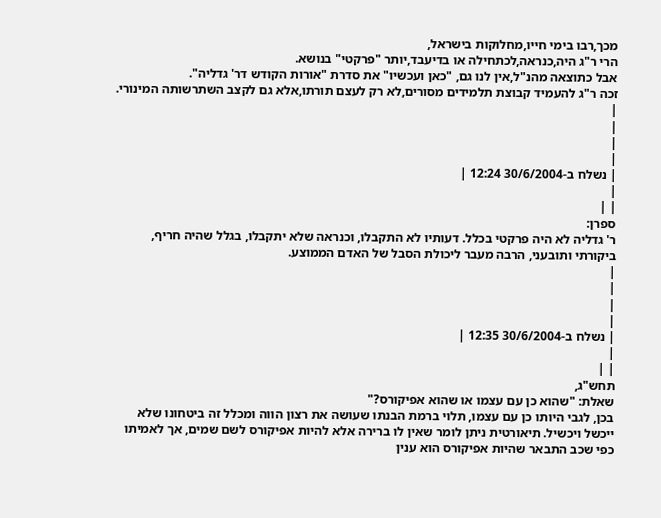מכך,רבו בימי חייו,מחלוקות בישראל,
הרי ר"ג היה,כנראה,לכתחילה או בדיעבד,יותר "פרקטי" בנושא.
אבל כתוצאה מהנ"ל,אין לנו גם, "כאן ועכשיו" את סדרת "אורות הקודש דר' גדליה".
זכה ר"ג להעמיד קבוצת תלמידים מסורים,לא רק לעצם תורתו,אלא גם לקצב השתרשותה המינורי.
|
|
|
|
| נשלח ב-30/6/2004 12:24 |
|
| |
ספרן:
ר' גדליה לא היה פרקטי בכלל. דעותיו לא התקבלו, וכנראה שלא יתקבלו, בגלל שהיה חריף, ביקורתי ותובעני, הרבה מעבר ליכולת הסבל של האדם הממוצע.
|
|
|
|
| נשלח ב-30/6/2004 12:35 |
|
| |
תחש"ג,
שאלת: "שהוא כן עם עצמו או שהוא אפיקורס?"
בכן, לגבי היותו כן עם עצמו, תלוי ברמת הבנתו שעושה את רצון הווה ומכלל זה ביטחונו שלא ייכשל ויכשיל. תיאורטית ניתן לומר שאין לו ברירה אלא להיות אפיקורס לשם שמים, אך לאמיתו כפי שכב התבאר שהיות אפיקורס הוא ענין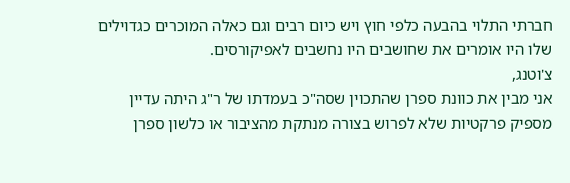חברתי התלוי בהבעה כלפי חוץ ויש כיום רבים וגם כאלה המוכרים כגדוילים שלו היו אומרים את שחושבים היו נחשבים לאפיקורסים.
צ'וטנג,
אני מבין את כוונת ספרן שהתכוין שסה"כ בעמדתו של ר"ג היתה עדיין מספיק פרקטיות שלא לפרוש בצורה מנתקת מהציבור או כלשון ספרן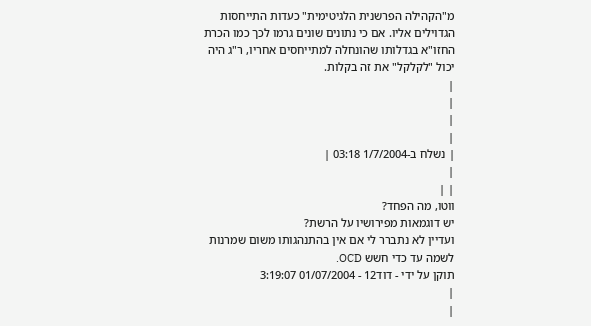מ"הקהילה הפרשנית הלגיטימית" כעדות התייחסות הגדוילים אליו. אם כי נתונים שונים גרמו לכך כמו הכרת החזו"א בגדלותו שהונחלה למתייחסים אחריו, ר"ג היה יכול "לקלקל" את זה בקלות.
|
|
|
|
| נשלח ב-1/7/2004 03:18 |
|
| |
ווטו, מה הפחד?
יש דוגמאות מפירושיו על הרשת?
ועדיין לא נתברר לי אם אין בהתנהגותו משום שמרנות לשמה עד כדי חשש OCD.
תוקן על ידי - דוד12 - 01/07/2004 3:19:07
|
|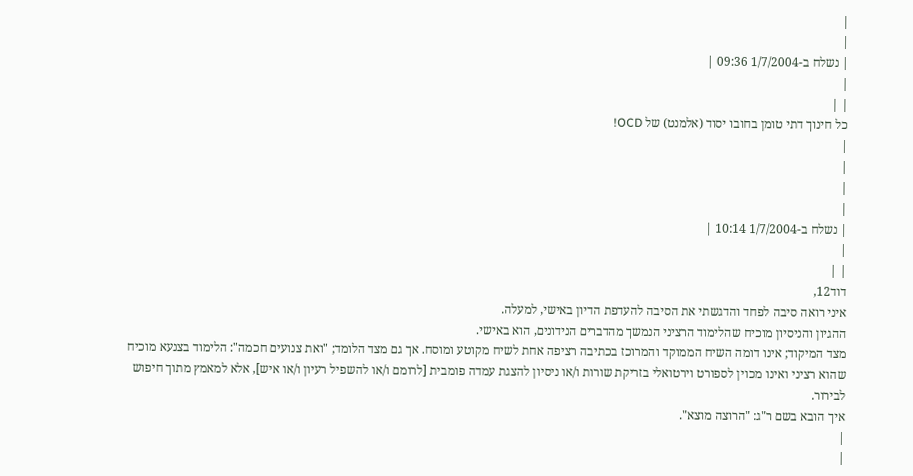|
|
| נשלח ב-1/7/2004 09:36 |
|
| |
כל חינוך דתי טומן בחובו יסוד (אלמנט) של OCD!
|
|
|
|
| נשלח ב-1/7/2004 10:14 |
|
| |
דוד12,
איני רואה סיבה לפחד והדגשתי את הסיבה להעדפת הדיון באישי, למעלה.
ההגיון והניסיון מוכיח שהלימוד הרציני הנמשך מהדברים הנידונים, הוא באישי.
מצד המיקוד; אינו דומה השיח הממוקד והמרוכז בכתיבה רציפה אחת לשיח מקוטע ומוסח. אך גם מצד הלומד; "ואת צנועים חכמה": הלימוד בצנעא מוכיח שהוא רציני ואינו מכוין לספורט וירטואלי בזריקת שורות ו/או ניסיון להצגת עמדה פומבית [לרומם ו/או להשפיל רעיון ו/או איש], אלא למאמץ מתוך חיפוש לבירור.
איך הובא בשם ר"ג: "הרוצה מוצא".
|
|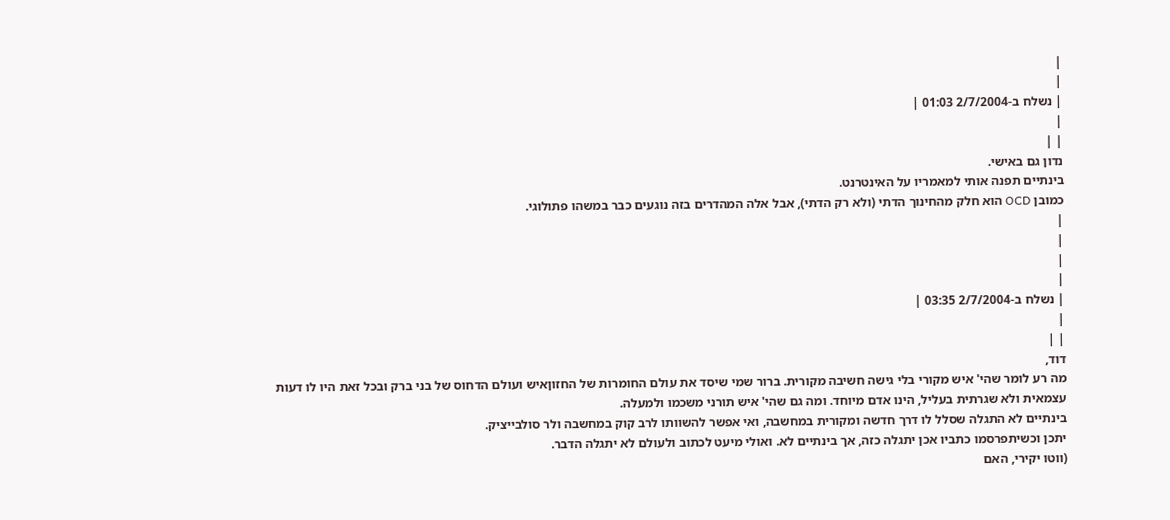|
|
| נשלח ב-2/7/2004 01:03 |
|
| |
נדון גם באישי.
בינתיים תפנה אותי למאמריו על האינטרנט.
כמובן OCD הוא חלק מהחינוך הדתי (ולא רק הדתי), אבל אלה המהדרים בזה נוגעים כבר במשהו פתולוגי.
|
|
|
|
| נשלח ב-2/7/2004 03:35 |
|
| |
דוד,
מה רע לומר שהי' איש מקורי בלי גישה חשיבה מקורית. ברור שמי שיסד את עולם החומרות של החזוןאיש ועולם הדחוס של בני ברק ובכל זאת היו לו דעות עצמאית ולא שגרתית בעליל, הינו אדם מיוחד. ומה גם שהי' איש תורני משכמו ולמעלה.
בינתיים לא התגלה שסלל לו דרך חדשה ומקורית במחשבה, ואי אפשר להשוותו לרב קוק במחשבה ולר סולבייציק.
יתכן וכשיתפרסמו כתביו אכן יתגלה כזה, אך בינתיים לא. ואולי מיעט לכתוב ולעולם לא יתגלה הדבר.
(ווטו יקירי, האם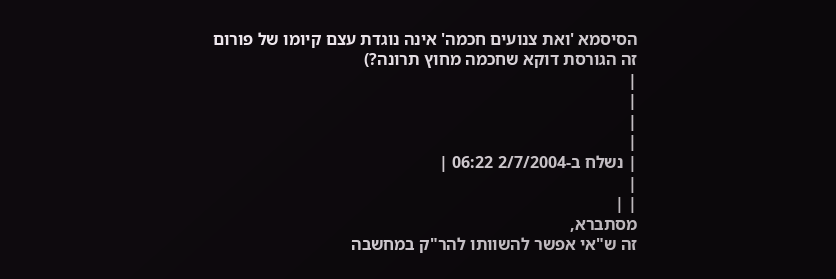הסיסמא 'ואת צנועים חכמה' אינה נוגדת עצם קיומו של פורום זה הגורסת דוקא שחכמה מחוץ תרונה?)
|
|
|
|
| נשלח ב-2/7/2004 06:22 |
|
| |
מסתברא,
זה ש"אי אפשר להשוותו להר"ק במחשבה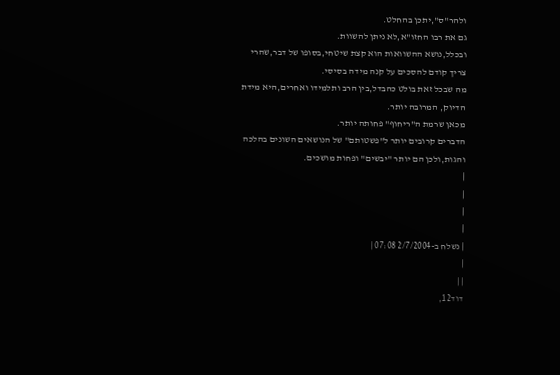ולהר"ס",יתכן בהחלט.
גם את רבו החזו"א,לא ניתן להשוות.
ובכלל,נושא ההשוואות הוא קצת שיטחי,בסופו של דבר,שהרי צריך קודם להסכים על קנה מידה בסיסי.
מה שבכל זאת בולט כהבדל,בין הרב ותלמידו ואחרים,היא מידת הדיוק, המרובה יותר.
מכאן שרמת ה"ריחוף" פחותה יותר.
הדברים קרובים יותר ל"פשטותם" של הנושאים השונים בהלכה והגות,ולכן הם יותר "יבשים" ופחות מושכים.
|
|
|
|
| נשלח ב-2/7/2004 07:08 |
|
| |
דוד12,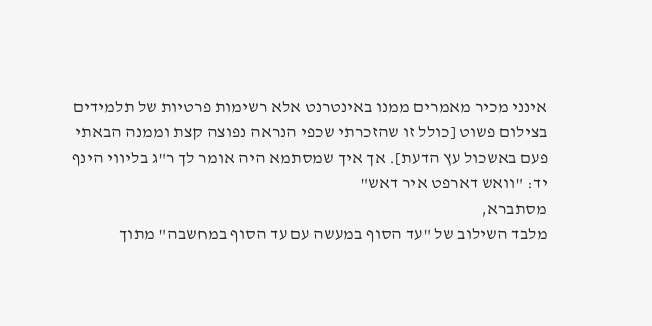אינני מכיר מאמרים ממנו באינטרנט אלא רשימות פרטיות של תלמידים בצילום פשוט [כולל זו שהזכרתי שכפי הנראה נפוצה קצת וממנה הבאתי פעם באשכול עץ הדעת]. אך איך שמסתמא היה אומר לך ר"ג בליווי הינף יד: "וואש דארפט איר דאש"
מסתברא,
מלבד השילוב של "עד הסוף במעשה עם עד הסוף במחשבה" מתוך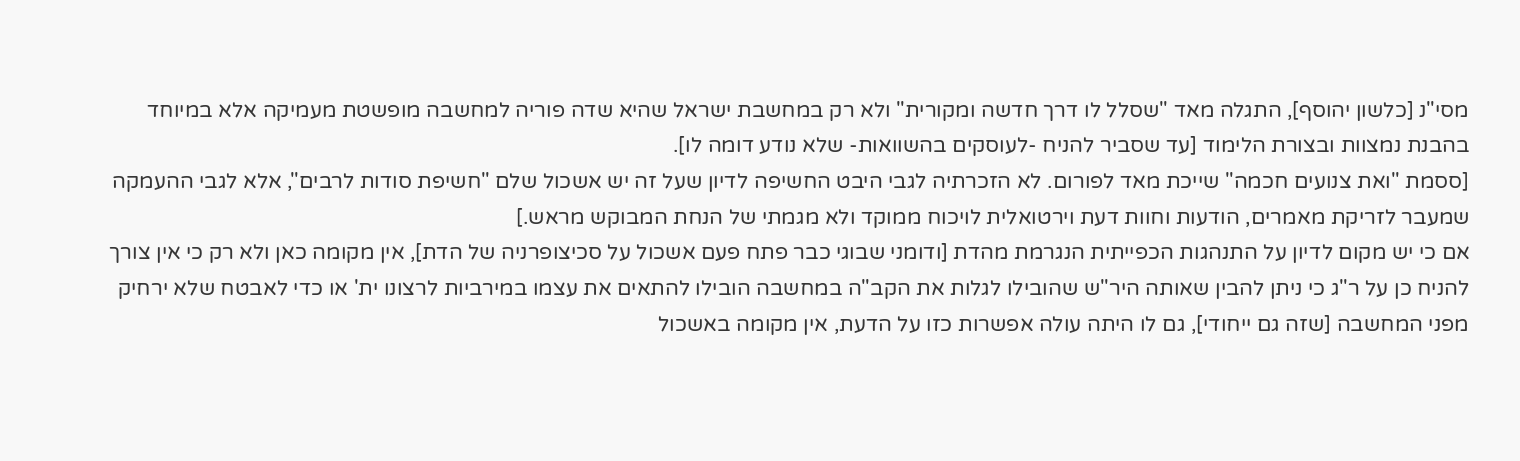מסי"נ [כלשון יהוסף], התגלה מאד "שסלל לו דרך חדשה ומקורית" ולא רק במחשבת ישראל שהיא שדה פוריה למחשבה מופשטת מעמיקה אלא במיוחד בהבנת נמצוות ובצורת הלימוד [עד שסביר להניח -לעוסקים בהשוואות- שלא נודע דומה לו].
[ססמת "ואת צנועים חכמה" שייכת מאד לפורום. לא הזכרתיה לגבי היבט החשיפה לדיון שעל זה יש אשכול שלם "חשיפת סודות לרבים", אלא לגבי ההעמקה שמעבר לזריקת מאמרים, הודעות וחוות דעת וירטואלית לויכוח ממוקד ולא מגמתי של הנחת המבוקש מראש.]
אם כי יש מקום לדיון על התנהגות הכפייתית הנגרמת מהדת [ודומני שבוגי כבר פתח פעם אשכול על סכיצופרניה של הדת], אין מקומה כאן ולא רק כי אין צורך להניח כן על ר"ג כי ניתן להבין שאותה היר"ש שהובילו לגלות את הקב"ה במחשבה הובילו להתאים את עצמו במירביות לרצונו ית' או כדי לאבטח שלא ירחיק מפני המחשבה [שזה גם ייחודי], גם לו היתה עולה אפשרות כזו על הדעת, אין מקומה באשכול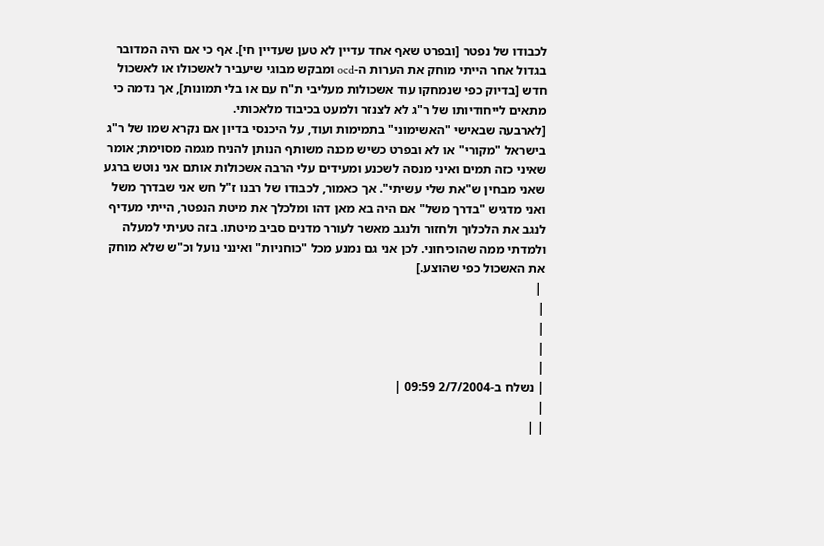לכבודו של נפטר [ובפרט שאף אחד עדיין לא טען שעדיין חי]. אף כי אם היה המדובר בגדול אחר הייתי מוחק את הערות ה-ocd ומבקש מבוגי שיעביר לאשכולו או לאשכול חדש [בדיוק כפי שנמחקו עוד אשכולות מעליבי ת"ח עם או בלי תמונות], אך נדמה כי מתאים לייחודיותו של ר"ג לא לצנזר ולמעט בכיבוד מלאכותי.
[לארבעה שבאישי "האשימוני" בתמימות ועוד, על היכנסי בדיון אם נקרא שמו של ר"ג בישראל "מקורי" או לא ובפרט כשיש מכנה משותף הנותן להניח מגמה מסוימת; אומר שאיני כזה תמים ואיני מנסה לשכנע ומעידים עלי הרבה אשכולות אותם אני נוטש ברגע שאני מבחין ש"את שלי עשיתי". אך כאמור, לכבודו של רבנו ז"ל חש אני שבדרך משל ואני מדגיש "בדרך משל" אם היה בא מאן דהו ומלכלך את מיטת הנפטר, הייתי מעדיף לנגב את הלכלוך ולחזור ולנגב מאשר לעורר מדנים סביב מיטתו. בזה טעיתי למעלה ולמדתי ממה שהוכיחוני. לכן אני גם נמנע מכל "כוחניות" ואינני נועל וכ"ש שלא מוחק את האשכול כפי שהוצע.]
 |
|
|
|
|
| נשלח ב-2/7/2004 09:59 |
|
| |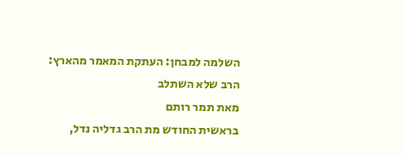השלמה למבחן: העתקת המאמר מהארץ:
הרב שלא השתלב
מאת תמר רותם
בראשית החודש מת הרב גדליה נדל,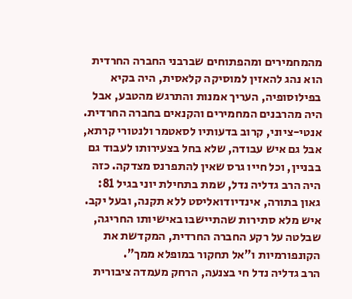מהמחמירים ומהפתוחים שברבני החברה החרדית
הוא נהג להאזין למוסיקה קלאסית, היה בקיא בפילוסופיה, העריך אמנות והתרגש מהטבע, אבל היה מהרבנים המחמירים והקנאים בחברה החרדית. אנטי-ציוני, קרוב בדעותיו לסאטמר ולנטורי קרתא, אבל גם איש עבודה, שלא בחל בצעירותו לעבוד גם בבניין, וכל חייו גרס שאין להתפרנס מצדקה. כזה היה הרב גדליה נדל, שמת בתחילת יוני בגיל 81: גאון בתורה, אינדיודואליסט ללא תקנה, ובעל יקב. איש מלא סתירות שהתיישבו באישיותו החריגה, שבלטה על רקע החברה החרדית, המקדשת את הקונפורמיות ו"אל תחקור במופלא ממך".
הרב גדליה נדל חי בצנעה, הרחק מעמדה ציבורית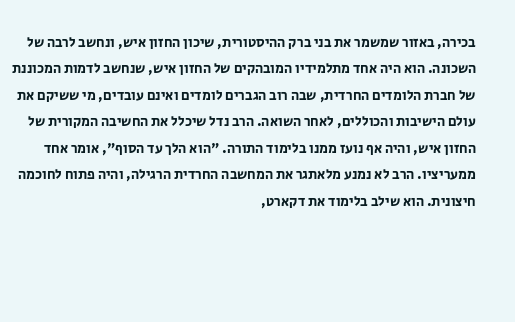בכירה, באזור שמשמר את בני ברק ההיסטורית, שיכון החזון איש, ונחשב לרבה של השכונה. הוא היה אחד מתלמידיו המובהקים של החזון איש, שנחשב לדמות המכוננת של חברת הלומדים החרדית, שבה רוב הגברים לומדים ואינם עובדים, מי ששיקם את עולם הישיבות והכוללים, לאחר השואה. הרב נדל שיכלל את החשיבה המקורית של החזון איש, והיה אף נועז ממנו בלימוד התורה. "הוא הלך עד הסוף", אומר אחד ממעריציו. הרב לא נמנע מלאתגר את המחשבה החרדית הרגילה, והיה פתוח לחוכמה חיצונית. הוא שילב בלימוד את דקארט,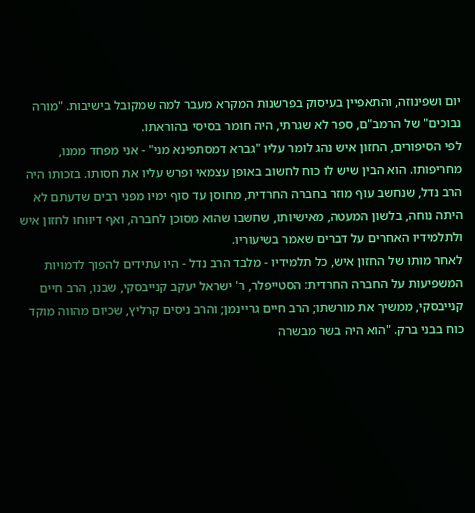יום ושפינוזה, והתאפיין בעיסוק בפרשנות המקרא מעבר למה שמקובל בישיבות. "מורה נבוכים" של הרמב"ם, ספר לא שגרתי, היה חומר בסיסי בהוראתו.
לפי הסיפורים, החזון איש נהג לומר עליו "גברא דמסתפינא מני" - אני מפחד ממנו, מחריפותו. הוא הבין שיש לו כוח לחשוב באופן עצמאי ופרש עליו את חסותו. בזכותו היה הרב נדל, שנחשב עוף מוזר בחברה החרדית, מחוסן עד סוף ימיו מפני רבים שדעתם לא היתה נוחה, בלשון המעטה, מאישיותו, שחשבו שהוא מסוכן לחברה, ואף דיווחו לחזון איש ולתלמידיו האחרים על דברים שאמר בשיעוריו.
לאחר מותו של החזון איש, כל תלמידיו - מלבד הרב נדל - היו עתידים להפוך לדמויות המשפיעות על החברה החרדית: הסטייפלר, ר' ישראל יעקב קנייבסקי, שבנו, הרב חיים קנייבסקי, ממשיך את מורשתו; הרב חיים גריינמן; והרב ניסים קרליץ, שכיום מהווה מוקד כוח בבני ברק. "הוא היה בשר מבשרה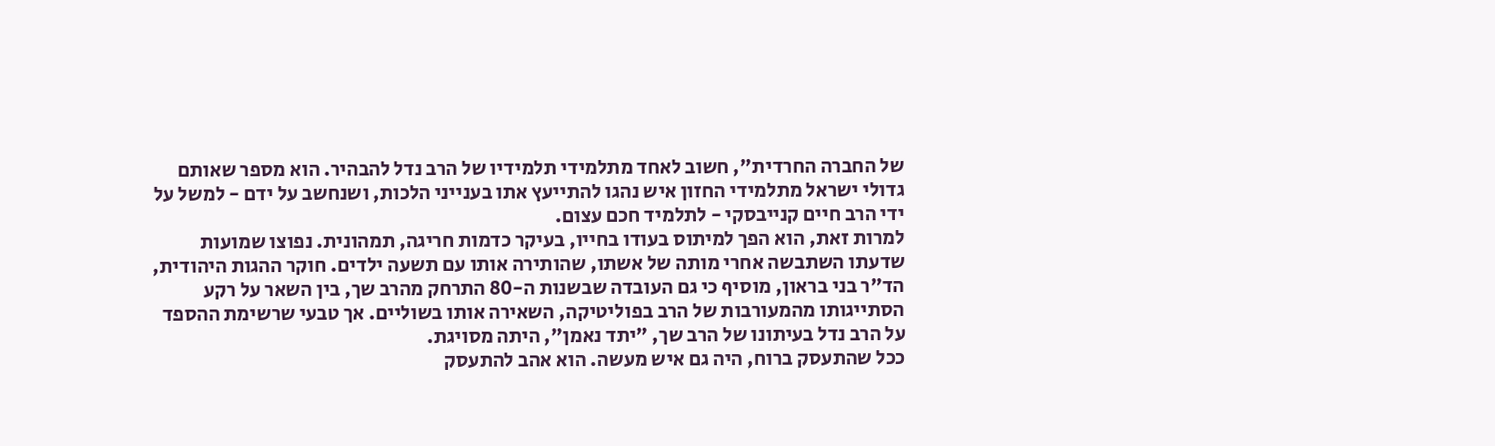של החברה החרדית", חשוב לאחד מתלמידי תלמידיו של הרב נדל להבהיר. הוא מספר שאותם גדולי ישראל מתלמידי החזון איש נהגו להתייעץ אתו בענייני הלכות, ושנחשב על ידם - למשל על ידי הרב חיים קנייבסקי - לתלמיד חכם עצום.
למרות זאת, הוא הפך למיתוס בעודו בחייו, בעיקר כדמות חריגה, תמהונית. נפוצו שמועות שדעתו השתבשה אחרי מותה של אשתו, שהותירה אותו עם תשעה ילדים. חוקר ההגות היהודית, הד"ר בני בראון, מוסיף כי גם העובדה שבשנות ה-80 התרחק מהרב שך, בין השאר על רקע הסתייגותו מהמעורבות של הרב בפוליטיקה, השאירה אותו בשוליים. אך טבעי שרשימת ההספד על הרב נדל בעיתונו של הרב שך, "יתד נאמן", היתה מסויגת.
ככל שהתעסק ברוח, היה גם איש מעשה. הוא אהב להתעסק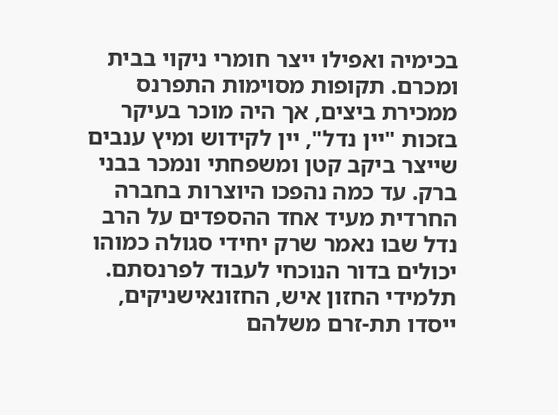בכימיה ואפילו ייצר חומרי ניקוי בבית ומכרם. תקופות מסוימות התפרנס ממכירת ביצים, אך היה מוכר בעיקר בזכות "יין נדל", יין לקידוש ומיץ ענבים שייצר ביקב קטן ומשפחתי ונמכר בבני ברק. עד כמה נהפכו היוצרות בחברה החרדית מעיד אחד ההספדים על הרב נדל שבו נאמר שרק יחידי סגולה כמוהו יכולים בדור הנוכחי לעבוד לפרנסתם.
תלמידי החזון איש, החזונאישניקים, ייסדו תת-זרם משלהם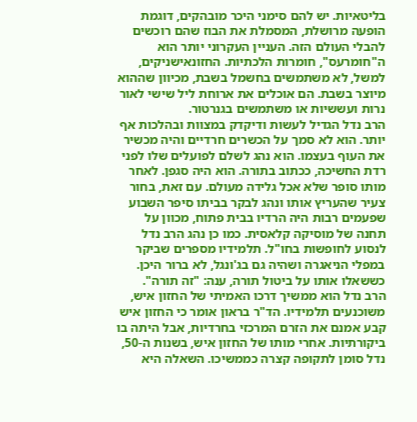בליטאיות. יש להם סימני היכר מובהקים, דוגמת הופעה מרושלת, המסמלת את הבוז שהם רוכשים להבלי העולם הזה. העניין העקרוני יותר הוא ה"חומרעס", חומרות הלכתיות. החזונאישניקים, למשל, לא משתמשים בחשמל בשבת, מכיוון שההוא מיוצר בשבת. הם אוכלים את ארוחת ליל שישי לאור נרות ועששיות או משתמשים בגנרטור.
הרב נדל הגדיל לעשות ודיקדק במצוות ובהלכות אף יותר. הוא לא סמך על הכשרים חרדיים והיה מכשיר את העוף בעצמו. הוא נהג לשלם לפועלים שלו לפני רדת החשיכה, ככתוב בתורה. הוא היה סגפן. לאחר מותו סופר שלא אכל גלידה מעולם. עם זאת, בחור צעיר שהעריץ אותו ונהג לבקר בביתו סיפר השבוע שפעמים רבות היה הרדיו בבית פתוח, מכוון על תחנה של מוסיקה קלאסית. כמו כן נהג הרב נדל לנסוע לחופשות בחו"ל. תלמידיו מספרים שביקר במפלי הניאגרה ושהיה גם בג'ונגל, לא ברור היכן. כששאלו אותו על ביטול תורה, ענה: "זה תורה".
הרב נדל הוא ממשיך דרכו האמיתי של החזון איש, משוכנעים תלמידיו. הד"ר בראון אומר כי החזון איש קבע אמנם את הזרם המרכזי בחרדיות, אבל היתה בו ביקורתיות. אחרי מותו של החזון איש, בשנות ה-50, נדל סומן לתקופה קצרה כממשיכו. השאלה היא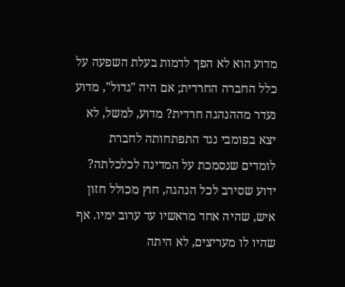מדוע הוא לא הפך לדמות בעלת השפעה על כלל החברה החרדית; אם היה "גדול", מדוע נעדר מההנהגה חרדית? מדוע, למשל, לא יצא בפומבי נגד התפתחותה לחברת לומדים שנסמכת על המדינה לכלכלתה?
ידוע שסירב לכל הנהגה, חוץ מכולל חזון איש, שהיה אחד מראשיו עד ערוב ימיו. אף שהיו לו מעריצים, לא היתה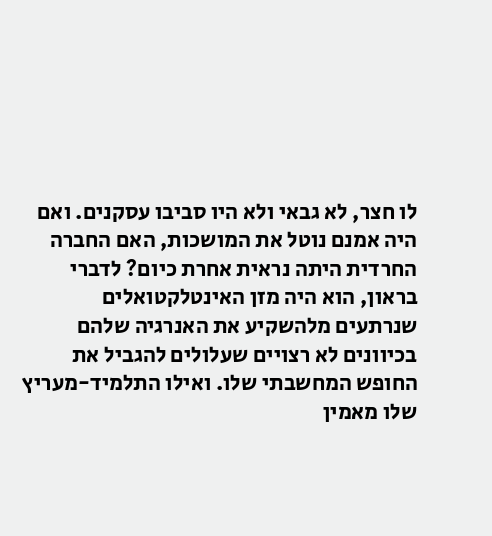לו חצר, לא גבאי ולא היו סביבו עסקנים. ואם היה אמנם נוטל את המושכות, האם החברה החרדית היתה נראית אחרת כיום? לדברי בראון, הוא היה מזן האינטלקטואלים שנרתעים מלהשקיע את האנרגיה שלהם בכיוונים לא רצויים שעלולים להגביל את החופש המחשבתי שלו. ואילו התלמיד-מעריץ שלו מאמין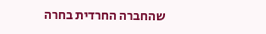שהחברה החרדית בחרה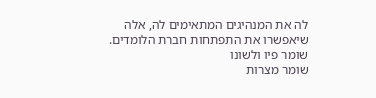לה את המנהיגים המתאימים לה, אלה שיאפשרו את התפתחות חברת הלומדים.
שומר פיו ולשונו
שומר מצרות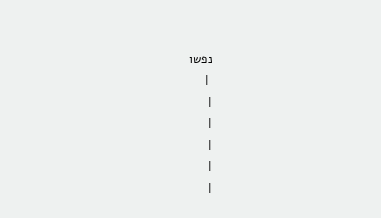נפשו
 |
|
|
|
|
|